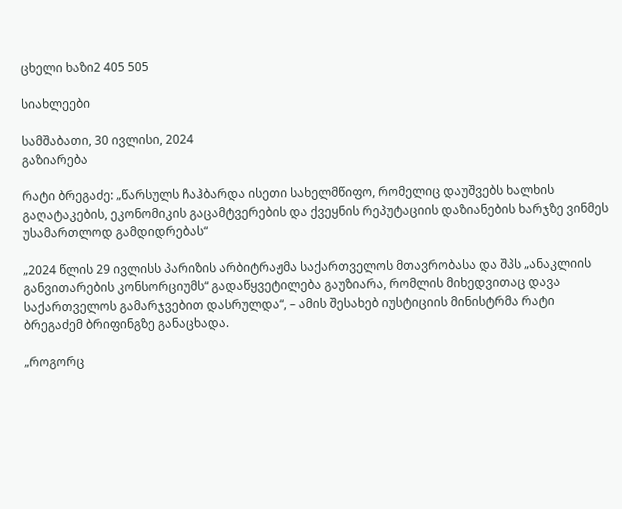ცხელი ხაზი2 405 505

სიახლეები

სამშაბათი, 30 ივლისი, 2024
გაზიარება

რატი ბრეგაძე: „წარსულს ჩაჰბარდა ისეთი სახელმწიფო, რომელიც დაუშვებს ხალხის გაღატაკების, ეკონომიკის გაცამტვერების და ქვეყნის რეპუტაციის დაზიანების ხარჯზე ვინმეს უსამართლოდ გამდიდრებას“

„2024 წლის 29 ივლისს პარიზის არბიტრაჟმა საქართველოს მთავრობასა და შპს „ანაკლიის განვითარების კონსორციუმს“ გადაწყვეტილება გაუზიარა, რომლის მიხედვითაც დავა საქართველოს გამარჯვებით დასრულდა“, – ამის შესახებ იუსტიციის მინისტრმა რატი ბრეგაძემ ბრიფინგზე განაცხადა.

„როგორც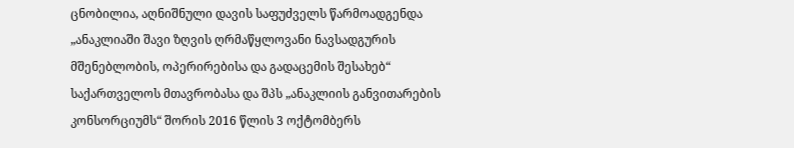ცნობილია, აღნიშნული დავის საფუძველს წარმოადგენდა „ანაკლიაში შავი ზღვის ღრმაწყლოვანი ნავსადგურის მშენებლობის, ოპერირებისა და გადაცემის შესახებ“ საქართველოს მთავრობასა და შპს „ანაკლიის განვითარების კონსორციუმს“ შორის 2016 წლის 3 ოქტომბერს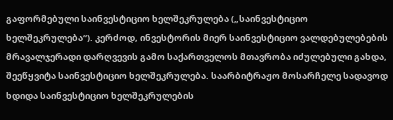გაფორმებული საინვესტიციო ხელშეკრულება („საინვესტიციო ხელშეკრულება“). კერძოდ, ინვესტორის მიერ საინვესტიციო ვალდებულებების მრავალჯერადი დარღვევის გამო საქართველოს მთავრობა იძულებული გახდა, შეეწყვიტა საინვესტიციო ხელშეკრულება. საარბიტრაჟო მოსარჩელე სადავოდ ხდიდა საინვესტიციო ხელშეკრულების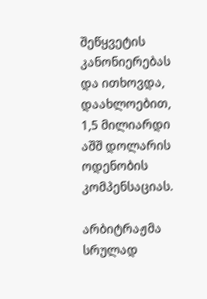შეწყვეტის კანონიერებას და ითხოვდა, დაახლოებით, 1,5 მილიარდი აშშ დოლარის ოდენობის კომპენსაციას.

არბიტრაჟმა სრულად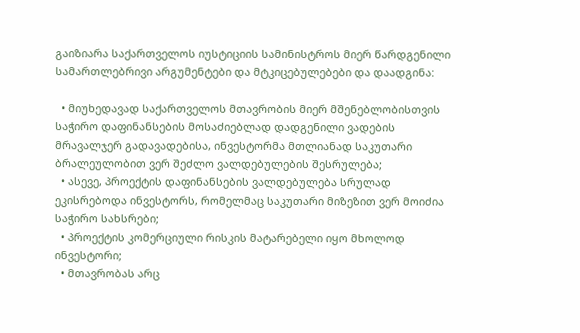გაიზიარა საქართველოს იუსტიციის სამინისტროს მიერ წარდგენილი სამართლებრივი არგუმენტები და მტკიცებულებები და დაადგინა:

  • მიუხედავად საქართველოს მთავრობის მიერ მშენებლობისთვის საჭირო დაფინანსების მოსაძიებლად დადგენილი ვადების მრავალჯერ გადავადებისა, ინვესტორმა მთლიანად საკუთარი ბრალეულობით ვერ შეძლო ვალდებულების შესრულება;
  • ასევე, პროექტის დაფინანსების ვალდებულება სრულად ეკისრებოდა ინვესტორს, რომელმაც საკუთარი მიზეზით ვერ მოიძია საჭირო სახსრები;
  • პროექტის კომერციული რისკის მატარებელი იყო მხოლოდ ინვესტორი;
  • მთავრობას არც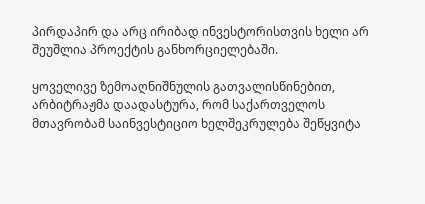პირდაპირ და არც ირიბად ინვესტორისთვის ხელი არ შეუშლია პროექტის განხორციელებაში.

ყოველივე ზემოაღნიშნულის გათვალისწინებით, არბიტრაჟმა დაადასტურა, რომ საქართველოს მთავრობამ საინვესტიციო ხელშეკრულება შეწყვიტა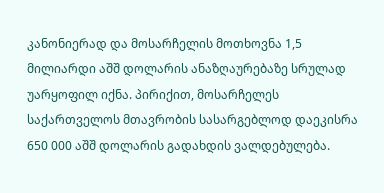კანონიერად და მოსარჩელის მოთხოვნა 1,5 მილიარდი აშშ დოლარის ანაზღაურებაზე სრულად უარყოფილ იქნა. პირიქით, მოსარჩელეს საქართველოს მთავრობის სასარგებლოდ დაეკისრა 650 000 აშშ დოლარის გადახდის ვალდებულება.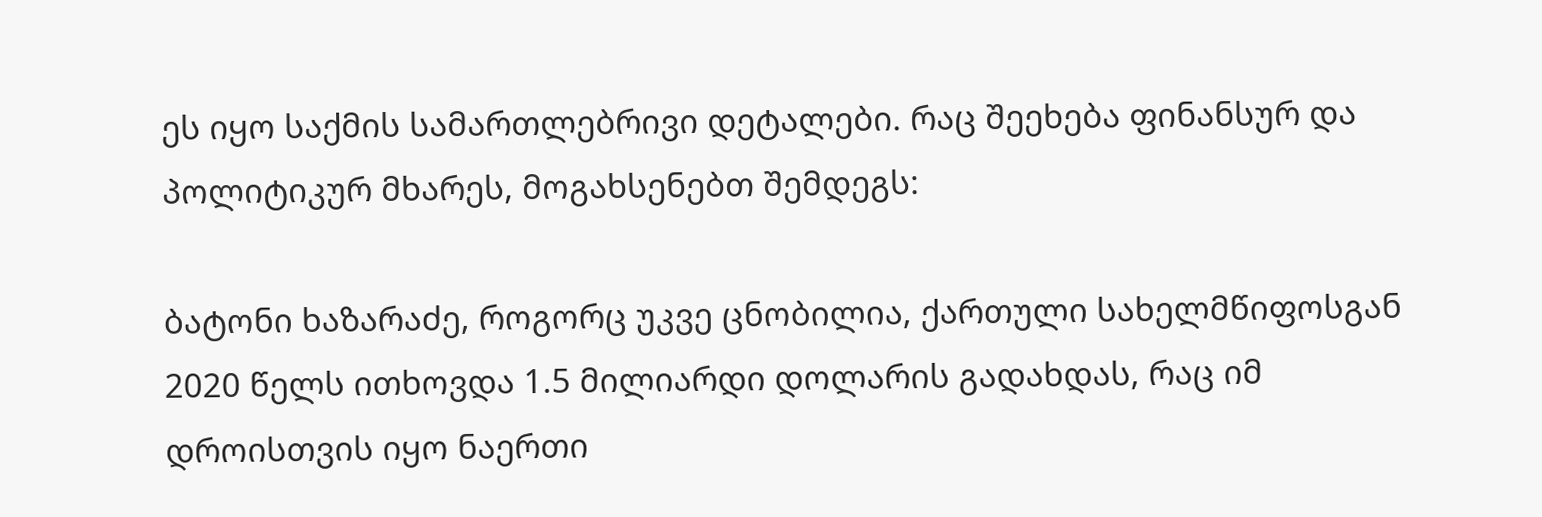ეს იყო საქმის სამართლებრივი დეტალები. რაც შეეხება ფინანსურ და პოლიტიკურ მხარეს, მოგახსენებთ შემდეგს:

ბატონი ხაზარაძე, როგორც უკვე ცნობილია, ქართული სახელმწიფოსგან 2020 წელს ითხოვდა 1.5 მილიარდი დოლარის გადახდას, რაც იმ დროისთვის იყო ნაერთი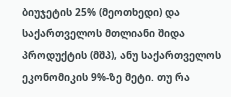ბიუჯეტის 25% (მეოთხედი) და საქართველოს მთლიანი შიდა პროდუქტის (მშპ), ანუ საქართველოს ეკონომიკის 9%-ზე მეტი. თუ რა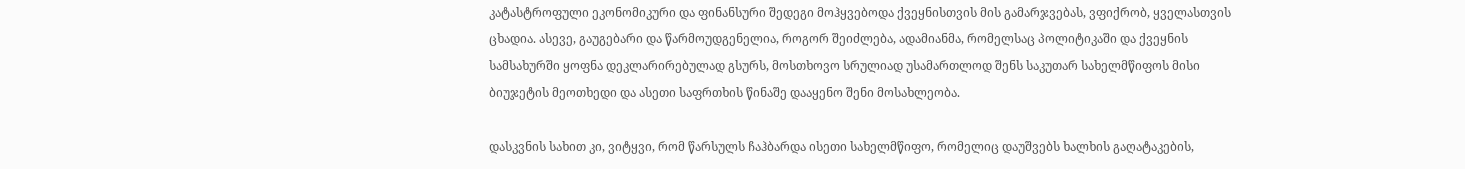კატასტროფული ეკონომიკური და ფინანსური შედეგი მოჰყვებოდა ქვეყნისთვის მის გამარჯვებას, ვფიქრობ, ყველასთვის ცხადია. ასევე, გაუგებარი და წარმოუდგენელია, როგორ შეიძლება, ადამიანმა, რომელსაც პოლიტიკაში და ქვეყნის სამსახურში ყოფნა დეკლარირებულად გსურს, მოსთხოვო სრულიად უსამართლოდ შენს საკუთარ სახელმწიფოს მისი ბიუჯეტის მეოთხედი და ასეთი საფრთხის წინაშე დააყენო შენი მოსახლეობა.

დასკვნის სახით კი, ვიტყვი, რომ წარსულს ჩაჰბარდა ისეთი სახელმწიფო, რომელიც დაუშვებს ხალხის გაღატაკების,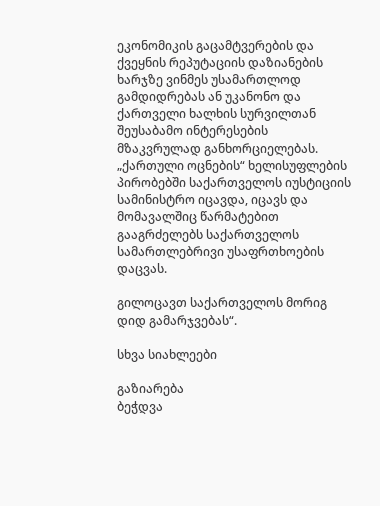ეკონომიკის გაცამტვერების და ქვეყნის რეპუტაციის დაზიანების ხარჯზე ვინმეს უსამართლოდ გამდიდრებას ან უკანონო და ქართველი ხალხის სურვილთან შეუსაბამო ინტერესების მზაკვრულად განხორციელებას. „ქართული ოცნების“ ხელისუფლების პირობებში საქართველოს იუსტიციის სამინისტრო იცავდა, იცავს და მომავალშიც წარმატებით გააგრძელებს საქართველოს სამართლებრივი უსაფრთხოების დაცვას.

გილოცავთ საქართველოს მორიგ დიდ გამარჯვებას“.

სხვა სიახლეები

გაზიარება
ბეჭდვა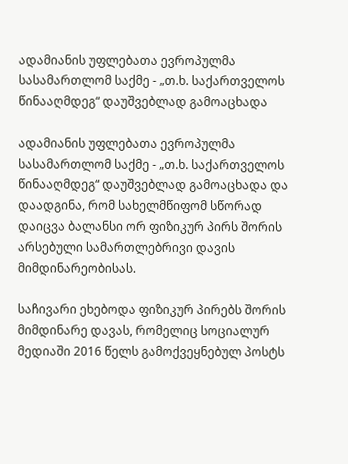ადამიანის უფლებათა ევროპულმა სასამართლომ საქმე - „თ.ხ. საქართველოს წინააღმდეგ“ დაუშვებლად გამოაცხადა

ადამიანის უფლებათა ევროპულმა სასამართლომ საქმე - „თ.ხ. საქართველოს წინააღმდეგ“ დაუშვებლად გამოაცხადა და დაადგინა, რომ სახელმწიფომ სწორად დაიცვა ბალანსი ორ ფიზიკურ პირს შორის არსებული სამართლებრივი დავის მიმდინარეობისას.

საჩივარი ეხებოდა ფიზიკურ პირებს შორის მიმდინარე დავას, რომელიც სოციალურ მედიაში 2016 წელს გამოქვეყნებულ პოსტს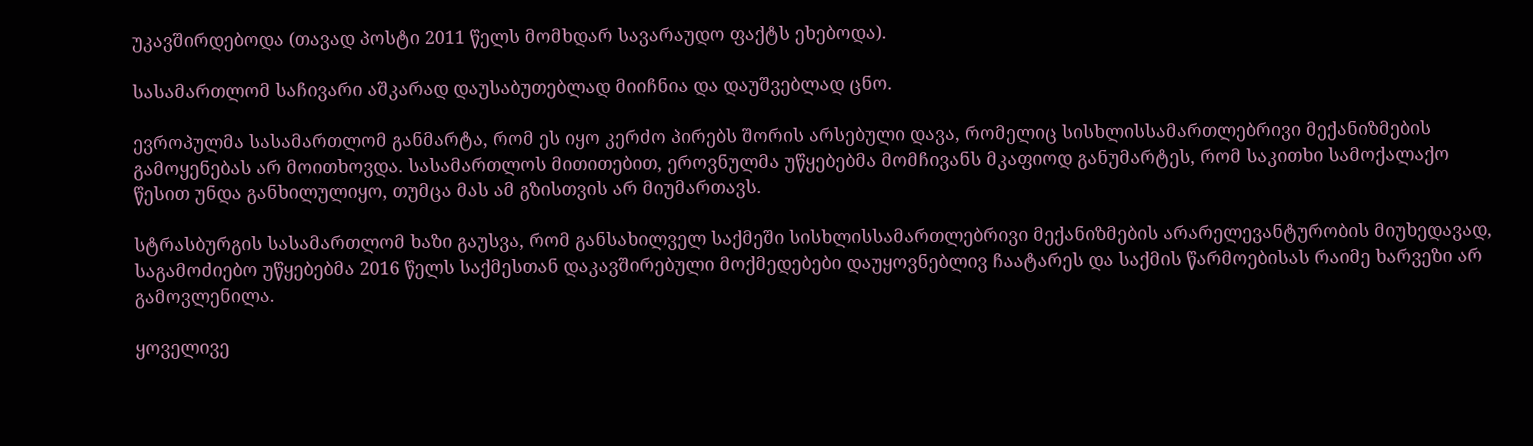უკავშირდებოდა (თავად პოსტი 2011 წელს მომხდარ სავარაუდო ფაქტს ეხებოდა).

სასამართლომ საჩივარი აშკარად დაუსაბუთებლად მიიჩნია და დაუშვებლად ცნო.

ევროპულმა სასამართლომ განმარტა, რომ ეს იყო კერძო პირებს შორის არსებული დავა, რომელიც სისხლისსამართლებრივი მექანიზმების გამოყენებას არ მოითხოვდა. სასამართლოს მითითებით, ეროვნულმა უწყებებმა მომჩივანს მკაფიოდ განუმარტეს, რომ საკითხი სამოქალაქო წესით უნდა განხილულიყო, თუმცა მას ამ გზისთვის არ მიუმართავს.

სტრასბურგის სასამართლომ ხაზი გაუსვა, რომ განსახილველ საქმეში სისხლისსამართლებრივი მექანიზმების არარელევანტურობის მიუხედავად, საგამოძიებო უწყებებმა 2016 წელს საქმესთან დაკავშირებული მოქმედებები დაუყოვნებლივ ჩაატარეს და საქმის წარმოებისას რაიმე ხარვეზი არ გამოვლენილა.

ყოველივე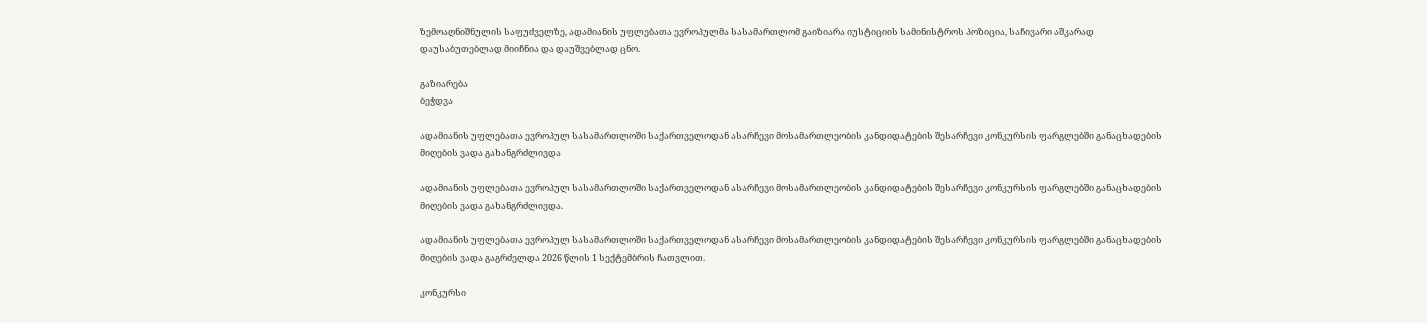ზემოაღნიშნულის საფუძველზე, ადამიანის უფლებათა ევროპულმა სასამართლომ გაიზიარა იუსტიციის სამინისტროს პოზიცია, საჩივარი აშკარად დაუსაბუთებლად მიიჩნია და დაუშვებლად ცნო.

გაზიარება
ბეჭდვა

ადამიანის უფლებათა ევროპულ სასამართლოში საქართველოდან ასარჩევი მოსამართლეობის კანდიდატების შესარჩევი კონკურსის ფარგლებში განაცხადების მიღების ვადა გახანგრძლივდა

ადამიანის უფლებათა ევროპულ სასამართლოში საქართველოდან ასარჩევი მოსამართლეობის კანდიდატების შესარჩევი კონკურსის ფარგლებში განაცხადების მიღების ვადა გახანგრძლივდა.

ადამიანის უფლებათა ევროპულ სასამართლოში საქართველოდან ასარჩევი მოსამართლეობის კანდიდატების შესარჩევი კონკურსის ფარგლებში განაცხადების მიღების ვადა გაგრძელდა 2026 წლის 1 სექტემბრის ჩათვლით.

კონკურსი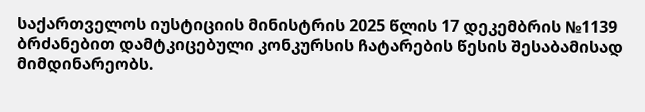საქართველოს იუსტიციის მინისტრის 2025 წლის 17 დეკემბრის №1139 ბრძანებით დამტკიცებული კონკურსის ჩატარების წესის შესაბამისად მიმდინარეობს.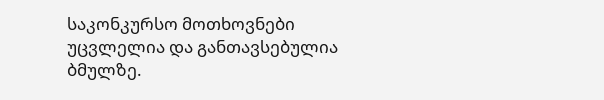საკონკურსო მოთხოვნები უცვლელია და განთავსებულია ბმულზე.